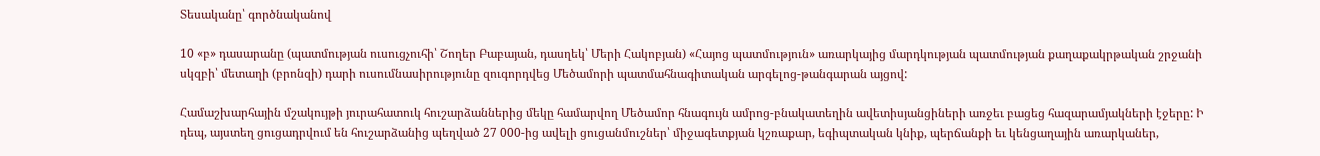Տեսականը՝ գործնականով

10 «բ» դասարանը (պատմության ուսուցչուհի՝ Շողեր Բաբայան, դասղեկ՝ Մերի Հակոբյան) «Հայոց պատմություն» առարկայից մարդկության պատմության քաղաքակրթական շրջանի սկզբի՝ մետաղի (բրոնզի) դարի ուսումնասիրությունը զուգորդվեց Մեծամորի պատմահնագիտական արգելոց-թանգարան այցով:

Համաշխարհային մշակույթի յուրահատուկ հուշարձաններից մեկը համարվող Մեծամոր հնագույն ամրոց-բնակատեղին ավետիսյանցիների առջեւ բացեց հազարամյակների էջերը: Ի դեպ, այստեղ ցուցադրվում են հուշարձանից պեղված 27 000-ից ավելի ցուցանմուշներ՝ միջագետքյան կշռաքար, եգիպտական կնիք, պերճանքի եւ կենցաղային առարկաներ,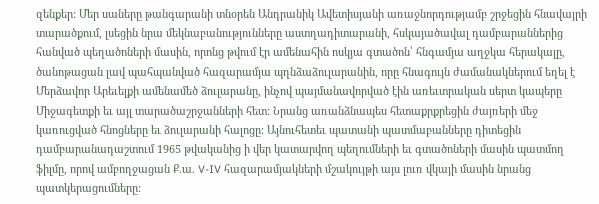զենքեր: Մեր սաները թանգարանի տնօրեն Անդրանիկ Ավետիսյանի առաջնորդությամբ շրջեցին հնավայրի տարածքում, լսեցին նրա մեկնաբանությունները աստղադիտարանի, հսկայածավալ դամբարաններից հանված պեղածոների մասին, որոնց թվում էր ամենահին ոսկյա գտածոն՝ հնգամյա աղջկա հերակալը, ծանոթացան լավ պահպանված հազարամյա պղնձաձուլարանին, որը հնագույն ժամանակներում եղել է Մերձավոր Արեւելքի ամենամեծ ձուլարանը, ինչով պայմանավորված էին առեւտրական սերտ կապերը Միջագետքի եւ այլ տարածաշրջանների հետ: Նրանց առանձնապես հետաքրքրեցին ժայռերի մեջ կառուցված հնոցները եւ ձուլարանի հալոցը: Այնուհետեւ պատանի պատմաբանները դիտեցին դամբարանադաշտում 1965 թվականից ի վեր կատարվող պեղումների եւ գտածոների մասին պատմող ֆիլմը, որով ամբողջացան Ք.ա. V-IV հազարամյակների մշակույթի այս լուռ վկայի մասին նրանց պատկերացումները: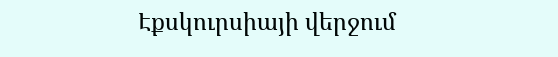Էքսկուրսիայի վերջում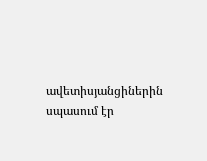ավետիսյանցիներին սպասում էր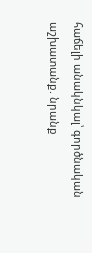հաճելի անակնկալ՝ գործնական աշխատանք. նրանք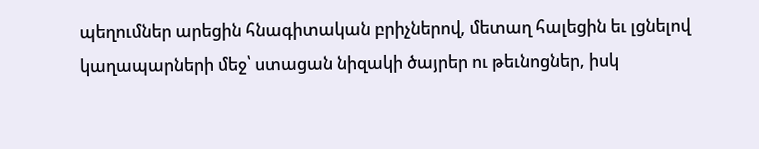պեղումներ արեցին հնագիտական բրիչներով, մետաղ հալեցին եւ լցնելով կաղապարների մեջ՝ ստացան նիզակի ծայրեր ու թեւնոցներ, իսկ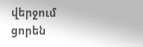վերջում ցորեն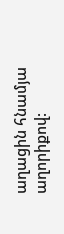աղացին հնամյա աղորիքով: